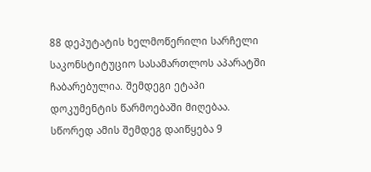88 დეპუტატის ხელმოწერილი სარჩელი საკონსტიტუციო სასამართლოს აპარატში ჩაბარებულია. შემდეგი ეტაპი დოკუმენტის წარმოებაში მიღებაა. სწორედ ამის შემდეგ დაიწყება 9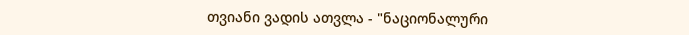თვიანი ვადის ათვლა - "ნაციონალური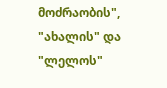მოძრაობის", "ახალის" და "ლელოს"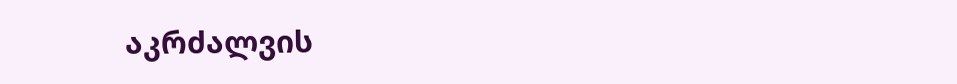აკრძალვის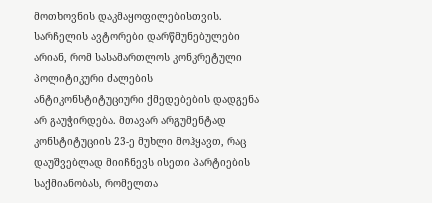მოთხოვნის დაკმაყოფილებისთვის. სარჩელის ავტორები დარწმუნებულები არიან, რომ სასამართლოს კონკრეტული პოლიტიკური ძალების ანტიკონსტიტუციური ქმედებების დადგენა არ გაუჭირდება. მთავარ არგუმენტად კონსტიტუციის 23-ე მუხლი მოჰყავთ, რაც დაუშვებლად მიიჩნევს ისეთი პარტიების საქმიანობას, რომელთა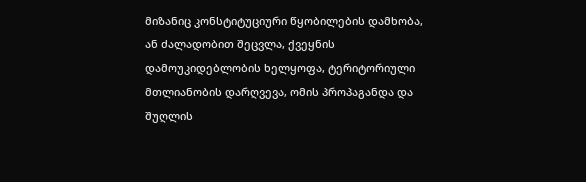მიზანიც კონსტიტუციური წყობილების დამხობა, ან ძალადობით შეცვლა, ქვეყნის დამოუკიდებლობის ხელყოფა, ტერიტორიული მთლიანობის დარღვევა, ომის პროპაგანდა და შუღლის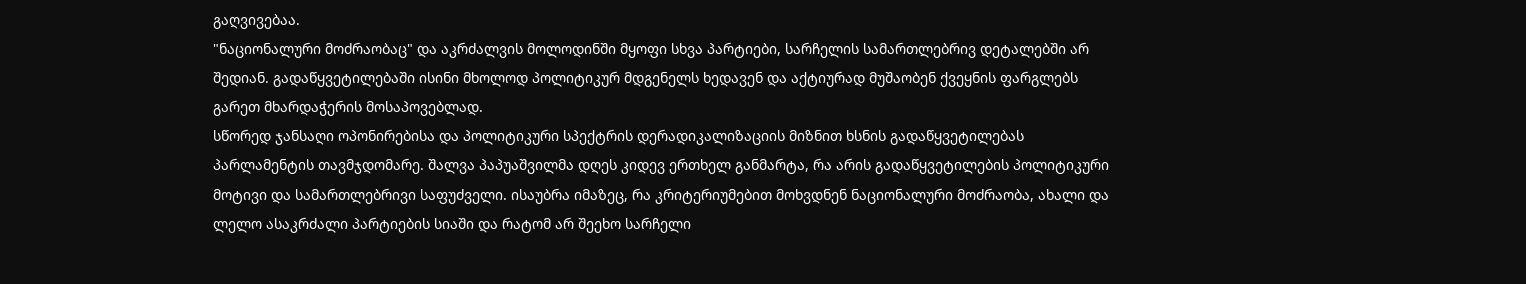გაღვივებაა.
"ნაციონალური მოძრაობაც" და აკრძალვის მოლოდინში მყოფი სხვა პარტიები, სარჩელის სამართლებრივ დეტალებში არ შედიან. გადაწყვეტილებაში ისინი მხოლოდ პოლიტიკურ მდგენელს ხედავენ და აქტიურად მუშაობენ ქვეყნის ფარგლებს გარეთ მხარდაჭერის მოსაპოვებლად.
სწორედ ჯანსაღი ოპონირებისა და პოლიტიკური სპექტრის დერადიკალიზაციის მიზნით ხსნის გადაწყვეტილებას პარლამენტის თავმჯდომარე. შალვა პაპუაშვილმა დღეს კიდევ ერთხელ განმარტა, რა არის გადაწყვეტილების პოლიტიკური მოტივი და სამართლებრივი საფუძველი. ისაუბრა იმაზეც, რა კრიტერიუმებით მოხვდნენ ნაციონალური მოძრაობა, ახალი და ლელო ასაკრძალი პარტიების სიაში და რატომ არ შეეხო სარჩელი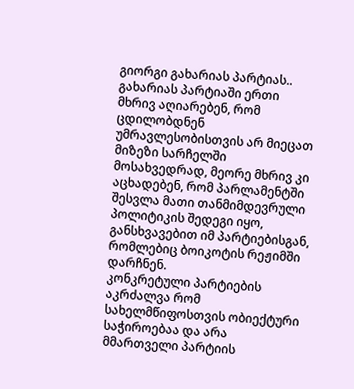გიორგი გახარიას პარტიას..
გახარიას პარტიაში ერთი მხრივ აღიარებენ, რომ ცდილობდნენ უმრავლესობისთვის არ მიეცათ მიზეზი სარჩელში მოსახვედრად, მეორე მხრივ კი აცხადებენ, რომ პარლამენტში შესვლა მათი თანმიმდევრული პოლიტიკის შედეგი იყო, განსხვავებით იმ პარტიებისგან, რომლებიც ბოიკოტის რეჟიმში დარჩნენ.
კონკრეტული პარტიების აკრძალვა რომ სახელმწიფოსთვის ობიექტური საჭიროებაა და არა მმართველი პარტიის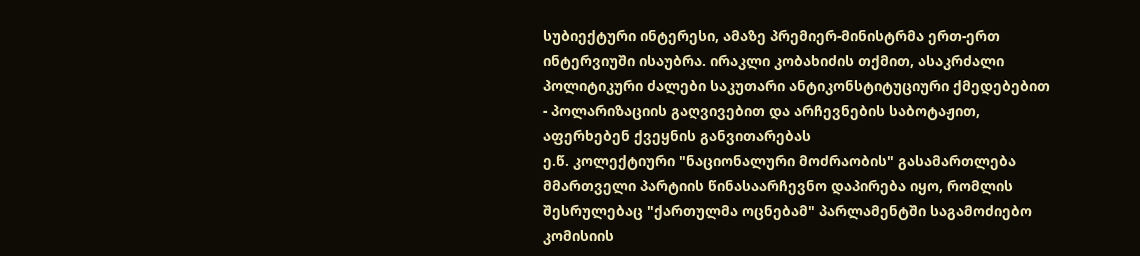სუბიექტური ინტერესი, ამაზე პრემიერ-მინისტრმა ერთ-ერთ ინტერვიუში ისაუბრა. ირაკლი კობახიძის თქმით, ასაკრძალი პოლიტიკური ძალები საკუთარი ანტიკონსტიტუციური ქმედებებით - პოლარიზაციის გაღვივებით და არჩევნების საბოტაჟით, აფერხებენ ქვეყნის განვითარებას
ე.წ. კოლექტიური "ნაციონალური მოძრაობის" გასამართლება მმართველი პარტიის წინასაარჩევნო დაპირება იყო, რომლის შესრულებაც "ქართულმა ოცნებამ" პარლამენტში საგამოძიებო კომისიის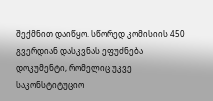შექმნით დაიწყო. სწორედ კომისიის 450 გვერდიან დასკვნას ეფუძნება დოკუმენტი, რომელიც უკვე საკონსტიტუციო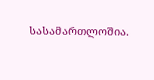სასამართლოშია.